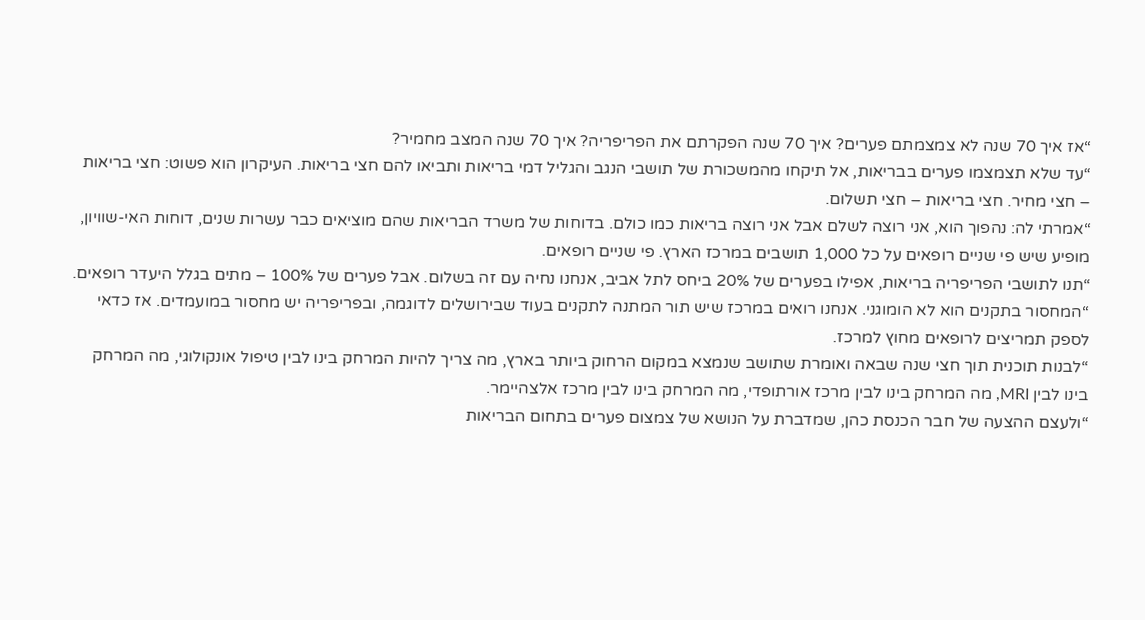“אז איך 70 שנה לא צמצמתם פערים? איך 70 שנה הפקרתם את הפריפריה? איך 70 שנה המצב מחמיר?
“עד שלא תצמצמו פערים בבריאות, אל תיקחו מהמשכורת של תושבי הנגב והגליל דמי בריאות ותביאו להם חצי בריאות. העיקרון הוא פשוט: חצי בריאות – חצי מחיר. חצי בריאות – חצי תשלום.
“אמרתי לה: נהפוך הוא, אני רוצה לשלם אבל אני רוצה בריאות כמו כולם. בדוחות של משרד הבריאות שהם מוציאים כבר עשרות שנים, דוחות האי-שוויון, מופיע שיש פי שניים רופאים על כל 1,000 תושבים במרכז הארץ. פי שניים רופאים.
“תנו לתושבי הפריפריה בריאות, אפילו בפערים של 20% ביחס לתל אביב, אנחנו נחיה עם זה בשלום. אבל פערים של 100% – מתים בגלל היעדר רופאים.
“המחסור בתקנים הוא לא הומוגני. אנחנו רואים במרכז שיש תור המתנה לתקנים בעוד שבירושלים לדוגמה, ובפריפריה יש מחסור במועמדים. אז כדאי לספק תמריצים לרופאים מחוץ למרכז.
“לבנות תוכנית תוך חצי שנה שבאה ואומרת שתושב שנמצא במקום הרחוק ביותר בארץ, מה צריך להיות המרחק בינו לבין טיפול אונקולוגי, מה המרחק בינו לבין MRI, מה המרחק בינו לבין מרכז אורתופדי, מה המרחק בינו לבין מרכז אלצהיימר.
“ולעצם ההצעה של חבר הכנסת כהן, שמדברת על הנושא של צמצום פערים בתחום הבריאות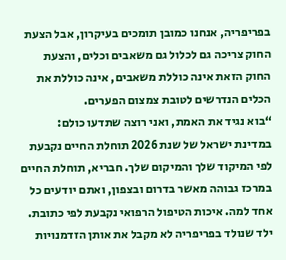בפריפריה, אנחנו כמובן תומכים בעיקרון, אבל הצעת החוק צריכה גם לכלול גם משאבים וכלים, והצעת החוק הזאת אינה כוללת משאבים, אינה כוללת את הכלים הנדרשים לטובת צמצום הפערים.
“בוא נגיד את האמת, ואני רוצה שתדעו כולם: במדינת ישראל של שנת 2026 תוחלת החיים נקבעת לפי המיקוד שלך והמיקום שלך. חבריא, תוחלת החיים במרכז גבוהה מאשר בדרום ובצפון, ואתם יודעים כל אחד למה. איכות הטיפול הרפואי נקבעת לפי כתובת. ילד שנולד בפריפריה לא מקבל את אותן הזדמנויות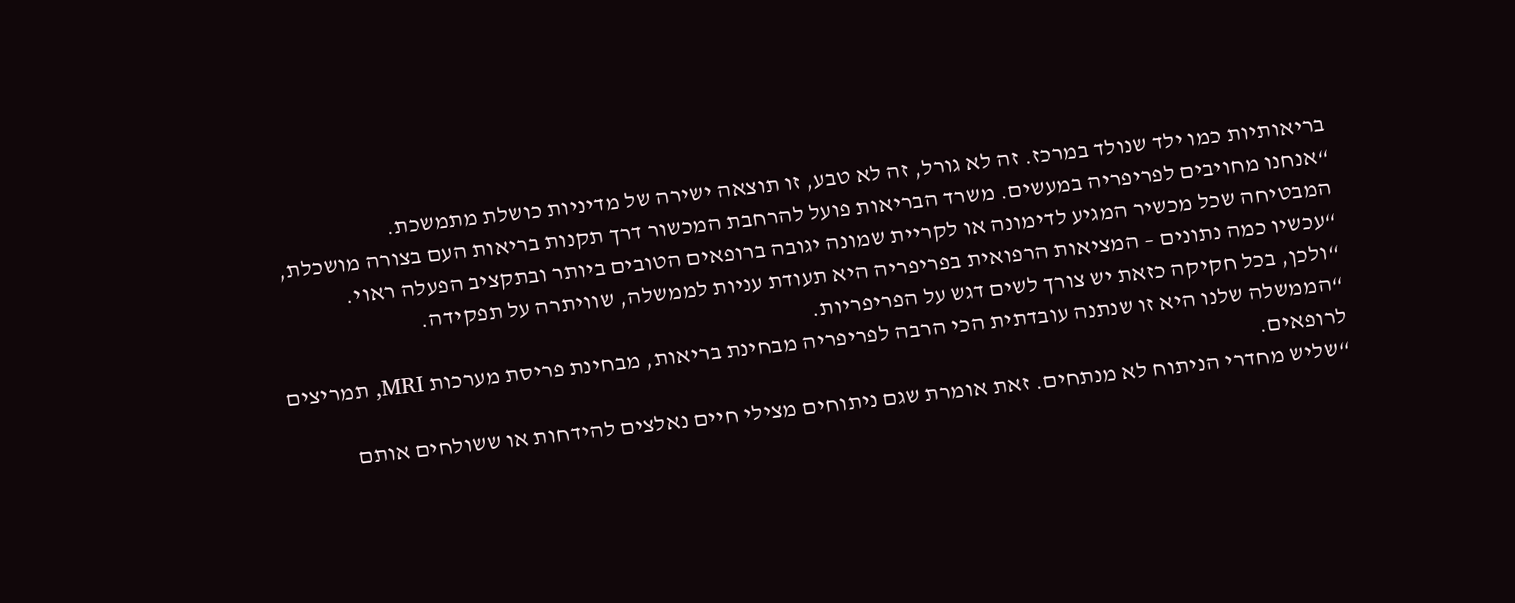בריאותיות כמו ילד שנולד במרכז. זה לא גורל, זה לא טבע, זו תוצאה ישירה של מדיניות כושלת מתמשכת.
“אנחנו מחויבים לפריפריה במעשים. משרד הבריאות פועל להרחבת המכשור דרך תקנות בריאות העם בצורה מושכלת, המבטיחה שכל מכשיר המגיע לדימונה או לקריית שמונה יגובה ברופאים הטובים ביותר ובתקציב הפעלה ראוי.
“עכשיו כמה נתונים – המציאות הרפואית בפריפריה היא תעודת עניות לממשלה, שוויתרה על תפקידה.
“ולכן, בכל חקיקה כזאת יש צורך לשים דגש על הפריפריות.
“הממשלה שלנו היא זו שנתנה עובדתית הכי הרבה לפריפריה מבחינת בריאות, מבחינת פריסת מערכות MRI, תמריצים לרופאים.
“שליש מחדרי הניתוח לא מנתחים. זאת אומרת שגם ניתוחים מצילי חיים נאלצים להידחות או ששולחים אותם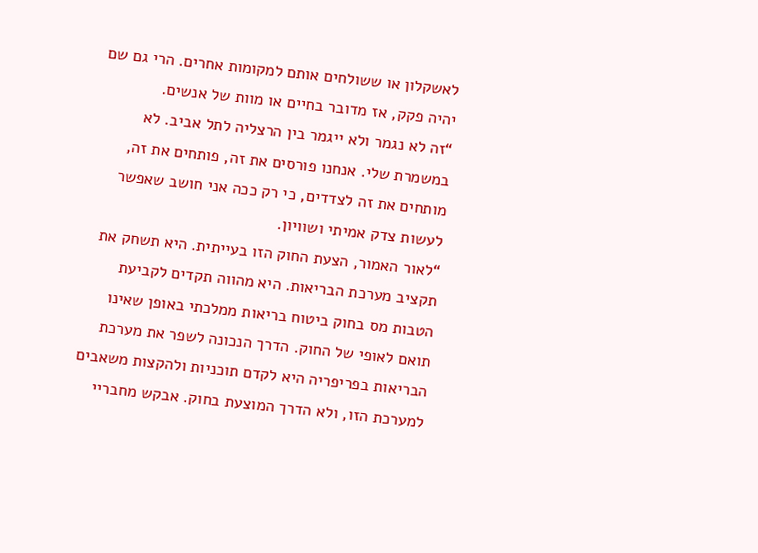לאשקלון או ששולחים אותם למקומות אחרים. הרי גם שם יהיה פקק, אז מדובר בחיים או מוות של אנשים.
“זה לא נגמר ולא ייגמר בין הרצליה לתל אביב. לא במשמרת שלי. אנחנו פורסים את זה, פותחים את זה, מותחים את זה לצדדים, כי רק ככה אני חושב שאפשר לעשות צדק אמיתי ושוויון.
“לאור האמור, הצעת החוק הזו בעייתית. היא תשחק את תקציב מערכת הבריאות. היא מהווה תקדים לקביעת הטבות מס בחוק ביטוח בריאות ממלכתי באופן שאינו תואם לאופי של החוק. הדרך הנכונה לשפר את מערכת הבריאות בפריפריה היא לקדם תוכניות ולהקצות משאבים למערכת הזו, ולא הדרך המוצעת בחוק. אבקש מחבריי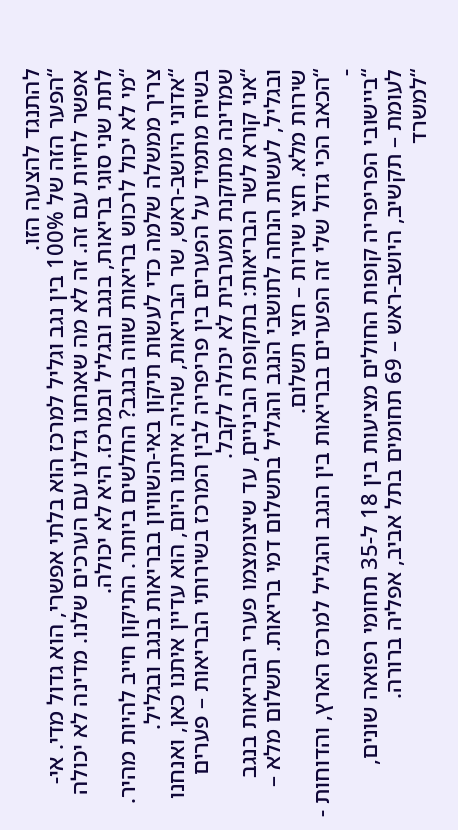להתנגד להצעה הזו.
“הפער הזה של 100% בין נגב וגליל למרכז הוא בלתי אפשרי, הוא גדול מדי. אי-אפשר לחיות עם זה. זה לא מה שאנחנו גדלנו עם הערכים שלנו. מדינה לא יכולה לתת שני סוגי בריאות, בנגב ובגליל ובמרכז. היא לא יכולה.
“מי לא יכול לרכוש בריאות שווה בנגב? החלשים ביותר. התיקון חייב להיות מהיר. צריך ממשלה שלמה כדי לעשות תיקון באי-השוויון בבריאות בנגב ובגליל.
“אדוני היושב-ראש, שר הבריאות, שהיה איתנו היום, הוא עדיין איתנו כאן, ואנחנו בשיח מתמיד על הפערים בין פריפריה לבין המרכז בשירותי הבריאות – פערים שמדינה מתוקנת ומערבית לא יכולה לקבל.
“אני קורא לשר הבריאות: בתקופת הביניים, עד שיצומצמו פערי הבריאות בנגב ובגליל, לעשות הנחה לתושבי הנגב והגליל בתשלום דמי בריאות. תשלום מלא – שירות מלא. חצי שירות – חצי תשלום.
“הכאב הכי גדול שלי זה הפערים בבריאות בין הנגב והגליל למרכז הארץ, והדוחות - -
“ביישובי הפריפריה קופות החולים מציעות בין 18 ל-35 תחומי רפואה שונים, לעומת – תקשיב, היושב-ראש – 69 תחומים בתל אביב, אפליה ברורה.
“למשרד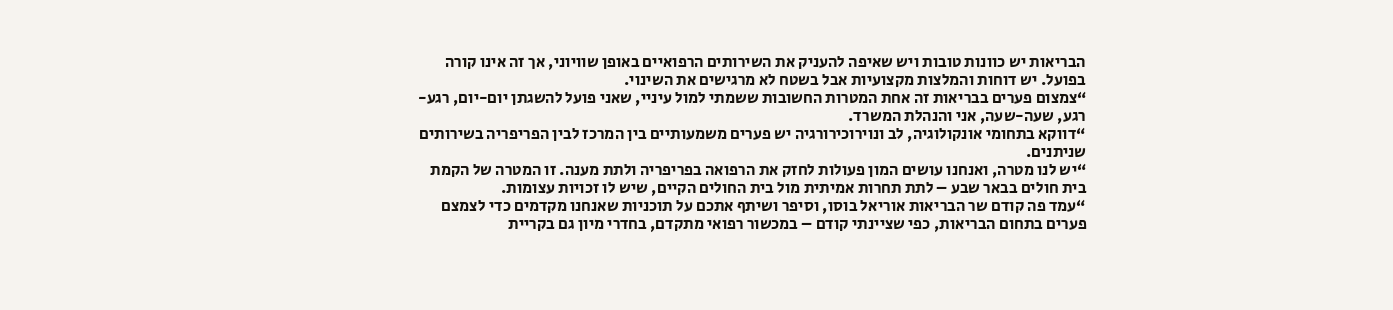הבריאות יש כוונות טובות ויש שאיפה להעניק את השירותים הרפואיים באופן שוויוני, אך זה אינו קורה בפועל. יש דוחות והמלצות מקצועיות אבל בשטח לא מרגישים את השינוי.
“צמצום פערים בבריאות זה אחת המטרות החשובות ששמתי למול עיניי, שאני פועל להשגתן יום-יום, רגע-רגע, שעה-שעה, אני והנהלת המשרד.
“דווקא בתחומי אונקולוגיה, לב ונוירוכירורגיה יש פערים משמעותיים בין המרכז לבין הפריפריה בשירותים שניתנים.
“יש לנו מטרה, ואנחנו עושים המון פעולות לחזק את הרפואה בפריפריה ולתת מענה. זו המטרה של הקמת בית חולים בבאר שבע – לתת תחרות אמיתית מול בית החולים הקיים, שיש לו זכויות עצומות.
“עמד פה קודם שר הבריאות אוריאל בוסו, וסיפר ושיתף אתכם על תוכניות שאנחנו מקדמים כדי לצמצם פערים בתחום הבריאות, כפי שציינתי קודם – במכשור רפואי מתקדם, בחדרי מיון גם בקריית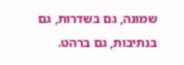שמונה, גם בשדרות, גם בנתיבות, גם ברהט.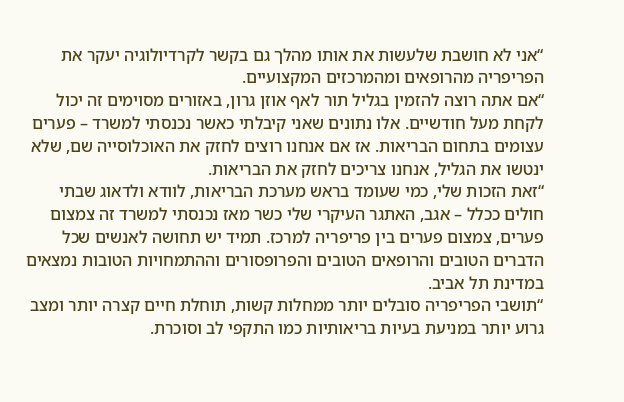“אני לא חושבת שלעשות את אותו מהלך גם בקשר לקרדיולוגיה יעקר את הפריפריה מהרופאים ומהמרכזים המקצועיים.
“אם אתה רוצה להזמין בגליל תור לאף אוזן גרון, באזורים מסוימים זה יכול לקחת מעל חודשיים. אלו נתונים שאני קיבלתי כאשר נכנסתי למשרד – פערים עצומים בתחום הבריאות. אז אם אנחנו רוצים לחזק את האוכלוסייה שם, שלא ינטשו את הגליל, אנחנו צריכים לחזק את הבריאות.
“זאת הזכות שלי, כמי שעומד בראש מערכת הבריאות, לוודא ולדאוג שבתי חולים ככלל – אגב, האתגר העיקרי שלי כשר מאז נכנסתי למשרד זה צמצום פערים, צמצום פערים בין פריפריה למרכז. תמיד יש תחושה לאנשים שכל הדברים הטובים והרופאים הטובים והפרופסורים וההתמחויות הטובות נמצאים במדינת תל אביב.
“תושבי הפריפריה סובלים יותר ממחלות קשות, תוחלת חיים קצרה יותר ומצב גרוע יותר במניעת בעיות בריאותיות כמו התקפי לב וסוכרת.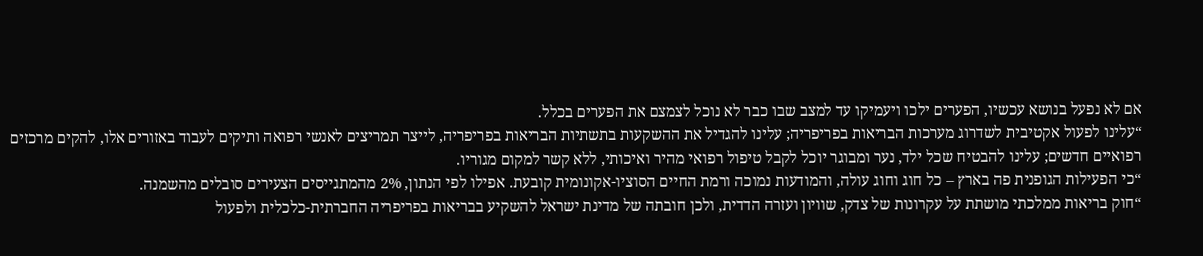אם לא נפעל בנושא עכשיו, הפערים ילכו ויעמיקו עד למצב שבו כבר לא נוכל לצמצם את הפערים בכלל.
“עלינו לפעול אקטיבית לשדרוג מערכות הבריאות בפריפריה; עלינו להגדיל את ההשקעות בתשתיות הבריאות בפריפריה, לייצר תמריצים לאנשי רפואה ותיקים לעבוד באזורים אלו, להקים מרכזים רפואיים חדשים; עלינו להבטיח שכל ילד, נער ומבוגר יוכל לקבל טיפול רפואי מהיר ואיכותי, ללא קשר למקום מגוריו.
“כי הפעילות הגופנית פה בארץ – כל חוג וחוג עולה, והמודעות נמוכה ורמת החיים הסוציו-אקונומית קובעת. אפילו לפי הנתון, 2% מהמתגייסים הצעירים סובלים מהשמנה.
“חוק בריאות ממלכתי מושתת על עקרונות של צדק, שוויון ועזרה הדדית, ולכן חובתה של מדינת ישראל להשקיע בבריאות בפריפריה החברתית-כלכלית ולפעול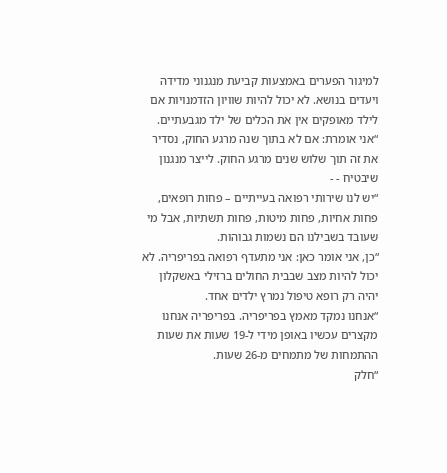למיגור הפערים באמצעות קביעת מנגנוני מדידה ויעדים בנושא. לא יכול להיות שוויון הזדמנויות אם לילד מאופקים אין את הכלים של ילד מגבעתיים.
“אני אומרת: אם לא בתוך שנה מרגע החוק, נסדיר את זה תוך שלוש שנים מרגע החוק. לייצר מנגנון שיבטיח - -
“יש לנו שירותי רפואה בעייתיים – פחות רופאים, פחות אחיות, פחות מיטות, פחות תשתיות, אבל מי שעובד בשבילנו הם נשמות גבוהות.
“כן, אני אומר כאן: אני מתעדף רפואה בפריפריה. לא יכול להיות מצב שבבית החולים ברזילי באשקלון יהיה רק רופא טיפול נמרץ ילדים אחד.
“אנחנו נמקד מאמץ בפריפריה. בפריפריה אנחנו מקצרים עכשיו באופן מידי ל-19 שעות את שעות ההתמחות של מתמחים מ-26 שעות.
“חלק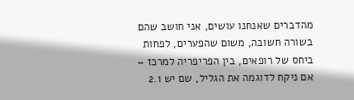מהדברים שאנחנו עושים, אני חושב שהם בשורה חשובה, משום שהפערים, לפחות ביחס של רופאים, בין הפריפריה למרכז – אם ניקח לדוגמה את הגליל, שם יש 2.1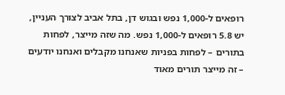רופאים ל-1,000 נפש ובגוש דן, בתל אביב לצורך העניין, יש 5.8 רופאים ל-1,000 נפש. מה שזה מייצר, לפחות בתורים – לפחות בפניות שאנחנו מקבלים ואנחנו יודעים – זה מייצר תורים מאוד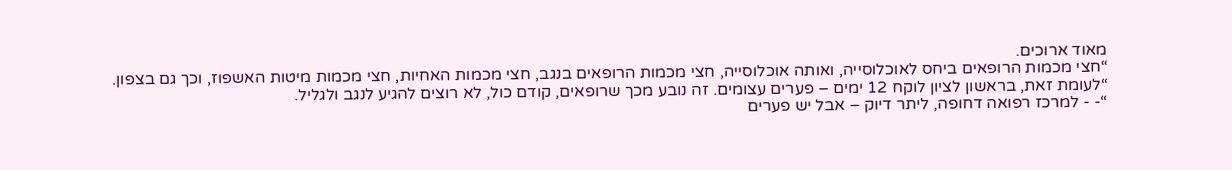מאוד ארוכים.
“חצי מכמות הרופאים ביחס לאוכלוסייה, ואותה אוכלוסייה, חצי מכמות הרופאים בנגב, חצי מכמות האחיות, חצי מכמות מיטות האשפוז, וכך גם בצפון.
“לעומת זאת, בראשון לציון לוקח 12 ימים – פערים עצומים. זה נובע מכך שרופאים, קודם כול, לא רוצים להגיע לנגב ולגליל.
“- - למרכז רפואה דחופה, ליתר דיוק – אבל יש פערים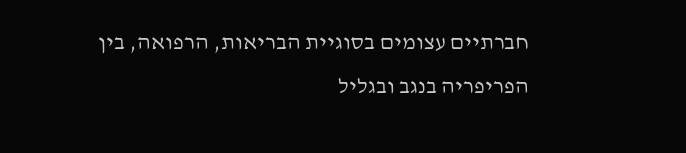חברתיים עצומים בסוגיית הבריאות, הרפואה, בין הפריפריה בנגב ובגליל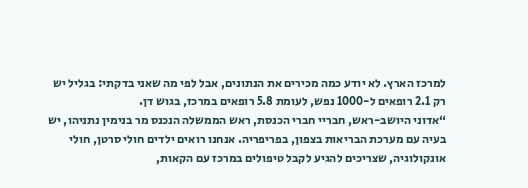למרכז הארץ. לא יודע כמה מכירים את הנתונים, אבל לפי מה שאני בדקתי: בגליל יש רק 2.1 רופאים ל-1000 נפש, לעומת 5.8 רופאים במרכז, בגוש דן.
“אדוני היושב-ראש, חבריי חברי הכנסת, ראש הממשלה הנכנס מר בנימין נתניהו, יש בעיה עם מערכת הבריאות בצפון, בפריפריה. אנחנו רואים ילדים חולי סרטן, חולי אונקולוגיה, שצריכים להגיע לקבל טיפולים במרכז עם הקאות,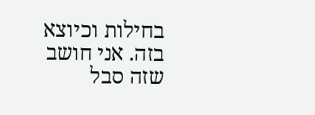בחילות וכיוצא בזה. אני חושב שזה סבל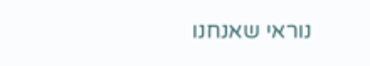נוראי שאנחנו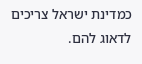כמדינת ישראל צריכים לדאוג להם.